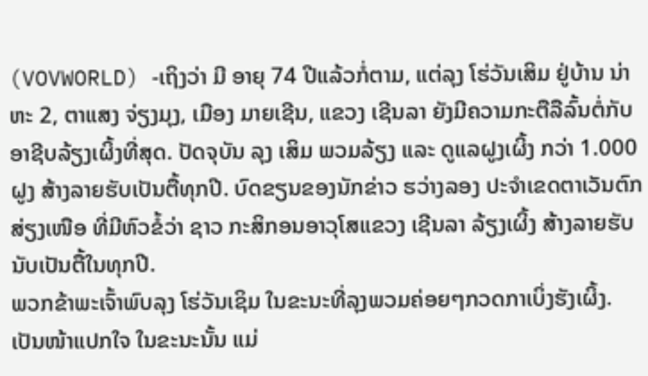(VOVWORLD) -ເຖິງວ່າ ມີ ອາຍຸ 74 ປີແລ້ວກໍ່ຕາມ, ແຕ່ລຸງ ໂຮ່ວັນເສິມ ຢູ່ບ້ານ ນ່າຫະ 2, ຕາແສງ ຈ່ຽງມຸງ, ເມືອງ ມາຍເຊີນ, ແຂວງ ເຊີນລາ ຍັງມີຄວາມກະຕືລືລົ້ນຕໍ່ກັບອາຊີບລ້ຽງເຜິ້ງທີ່ສຸດ. ປັດຈຸບັນ ລຸງ ເສິມ ພວມລ້ຽງ ແລະ ດູແລຝູງເຜິ້ງ ກວ່າ 1.000 ຝູງ ສ້າງລາຍຮັບເປັນຕື້ທຸກປີ. ບົດຂຽນຂອງນັກຂ່າວ ຮວ່າງລອງ ປະຈຳເຂດຕາເວັນຕົກສ່ຽງເໜືອ ທີ່ມີຫົວຂໍ້ວ່າ ຊາວ ກະສິກອນອາວຸໂສແຂວງ ເຊີນລາ ລ້ຽງເຜິ້ງ ສ້າງລາຍຮັບນັບເປັນຕື້ໃນທຸກປີ.
ພວກຂ້າພະເຈົ້າພົບລຸງ ໂຮ່ວັນເຊິມ ໃນຂະນະທີ່ລຸງພວມຄ່ອຍໆກວດກາເບິ່ງຮັງເຜິ້ງ. ເປັນໜ້າແປກໃຈ ໃນຂະນະນັ້ນ ແມ່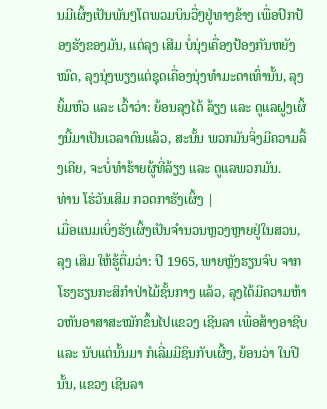ນມີເຜິ້ງເປັນພັນໆໂຕພວມບິນວື່ໆຢູ່ທາງຂ້າງ ເພື່ອປົກປ້ອງຮັງຂອງມັນ, ແຕ່ລຸງ ເສີມ ບໍ່ນຸ່ງເຄື່ອງປ້ອງກັນຫຍັງໝົດ, ລຸງນຸ່ງພຽງແຕ່ຊຸດເຄື່ອງນຸ່ງທຳມະດາເທົ່ານັ້ນ, ລຸງຍິ້ມຫົວ ແລະ ເວົ້າວ່າ: ຍ້ອນລຸງໄດ້ ລ້ຽງ ແລະ ດູແລຝູງເຜິ້ງນີ້ມາເປັນເວລາດົນແລ້ວ, ສະນັ້ນ ພວກມັນຈິ່ງມີຄວາມລື້ງເຄີຍ, ຈະບໍ່ທຳຮ້າຍຜູ້ທີ່ລ້ຽງ ແລະ ດູແລພວກມັນ.
ທ່ານ ໂຮ່ວັນເສິມ ກວດກາຮັງເຜິ້ງ |
ເມື່ອແນມເບິ່ງຮັງເຜິ້ງເປັນຈຳນວນຫຼວງຫຼາຍຢູ່ໃນສວນ, ລຸງ ເສິມ ໃຫ້ຮູ້ຕື່ມວ່າ: ປີ 1965, ພາຍຫຼັງຮຽນຈົບ ຈາກໂຮງຮຽນກະສິກຳປ່າໄມ້ຊັ້ນກາງ ແລ້ວ, ລຸງໄດ້ມີຄວາມຫ້າວຫັນອາສາສະໝັກຂຶ້ນໄປແຂວງ ເຊີນລາ ເພື່ອສ້າງອາຊີບ ແລະ ນັບແຕ່ນັ້ນມາ ກໍເລີ່ມມີຊິນກັບເຜີ້ງ, ຍ້ອນວ່າ ໃນປີນັ້ນ, ແຂວງ ເຊີນລາ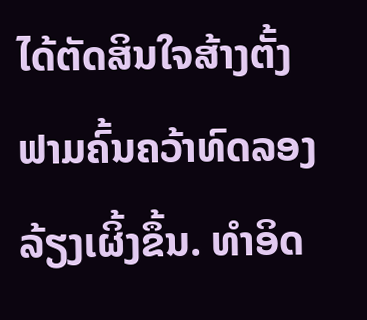ໄດ້ຕັດສິນໃຈສ້າງຕັ້ງຟາມຄົ້ນຄວ້າທົດລອງລ້ຽງເຜິ້ງຂຶ້ນ. ທຳອິດ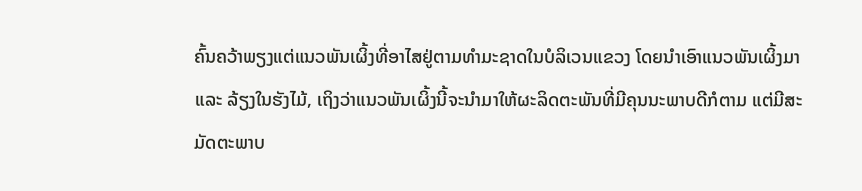ຄົ້ນຄວ້າພຽງແຕ່ແນວພັນເຜິ້ງທີ່ອາໄສຢູ່ຕາມທຳມະຊາດໃນບໍລິເວນແຂວງ ໂດຍນຳເອົາແນວພັນເຜິ້ງມາ ແລະ ລ້ຽງໃນຮັງໄມ້, ເຖິງວ່າແນວພັນເຜິ້ງນີ້ຈະນຳມາໃຫ້ຜະລິດຕະພັນທີ່ມີຄຸນນະພາບດີກໍຕາມ ແຕ່ມີສະມັດຕະພາບ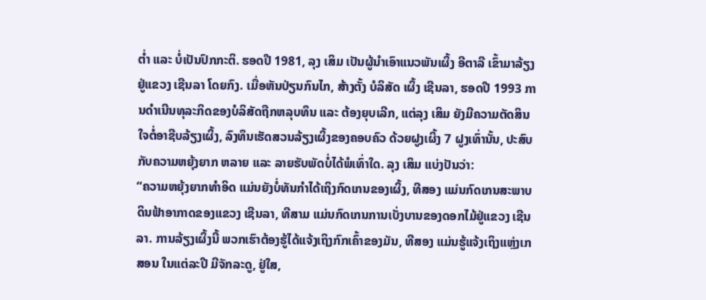ຕ່ຳ ແລະ ບໍ່ເປັນປົກກະຕິ. ຮອດປີ 1981, ລຸງ ເສິມ ເປັນຜູ້ນຳເອົາແນວພັນເຜິ້ງ ອີຕາລີ ເຂົ້າມາລ້ຽງຢູ່ແຂວງ ເຊີນລາ ໂດຍກົງ. ເມື່ອຫັນປ່ຽນກົນໄກ, ສ້າງຕັ້ງ ບໍລິສັດ ເຜິ້ງ ເຊີນລາ, ຮອດປີ 1993 ການດຳເນີນທຸລະກິດຂອງບໍລິສັດຖືກຫລຸບທຶນ ແລະ ຕ້ອງຍຸບເລີກ, ແຕ່ລຸງ ເສິມ ຍັງມີຄວາມຕັດສິນໃຈຕໍ່ອາຊີບລ້ຽງເຜິ້ງ, ລົງທຶນເຮັດສວນລ້ຽງເຜິ້ງຂອງຄອບຄົວ ດ້ວຍຝູງເຜິ້ງ 7 ຝູງເທົ່ານັ້ນ, ປະສົບກັບຄວາມຫຍຸ້ງຍາກ ຫລາຍ ແລະ ລາຍຮັບພັດບໍ່ໄດ້ພໍເທົ່າໃດ. ລຸງ ເສິມ ແບ່ງປັນວ່າ:
“ຄວາມຫຍຸ້ງຍາກທຳອິດ ແມ່ນຍັງບໍ່ທັນກຳໄດ້ເຖິງກົດເກນຂອງເຜິ້ງ, ທີສອງ ແມ່ນກົດເກນສະພາບດິນຟ້າອາກາດຂອງແຂວງ ເຊີນລາ, ທີສາມ ແມ່ນກົດເກນການເບັ່ງບານຂອງດອກໄມ້ຢູ່ແຂວງ ເຊີນລາ. ການລ້ຽງເຜິ້ງນີ້ ພວກເຮົາຕ້ອງຮູ້ໄດ້ແຈ້ງເຖິງກົກເຄົ້າຂອງມັນ, ທີສອງ ແມ່ນຮູ້ແຈ້ງເຖິງແຫຼ່ງເກສອນ ໃນແຕ່ລະປີ ມີຈັກລະດູ, ຢູ່ໃສ,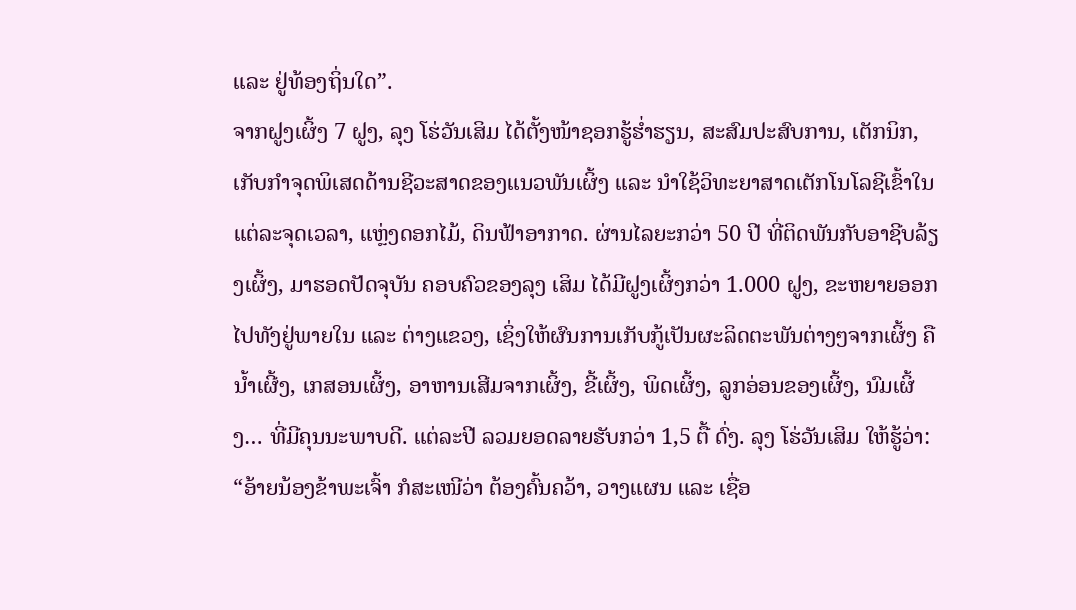ແລະ ຢູ່ທ້ອງຖິ່ນໃດ”.
ຈາກຝູງເຜິ້ງ 7 ຝູງ, ລຸງ ໂຮ່ວັນເສິມ ໄດ້ຕັ້ງໜ້າຊອກຮູ້ຮ່ຳຮຽນ, ສະສົມປະສົບການ, ເຕັກນິກ, ເກັບກຳຈຸດພິເສດດ້ານຊີວະສາດຂອງແນວພັນເຜິ້ງ ແລະ ນຳໃຊ້ວິທະຍາສາດເຕັກໂນໂລຊີເຂົ້າໃນແຕ່ລະຈຸດເວລາ, ແຫຼ່ງດອກໄມ້, ດິນຟ້າອາກາດ. ຜ່ານໄລຍະກວ່າ 50 ປີ ທີ່ຕິດພັນກັບອາຊີບລ້ຽງເຜິ້ງ, ມາຮອດປັດຈຸບັນ ຄອບຄົວຂອງລຸງ ເສິມ ໄດ້ມີຝູງເຜິ້ງກວ່າ 1.000 ຝູງ, ຂະຫຍາຍອອກໄປທັງຢູ່ພາຍໃນ ແລະ ຕ່າງແຂວງ, ເຊິ່ງໃຫ້ຜົນການເກັບກູ້ເປັນຜະລິດຕະພັນຕ່າງໆຈາກເຜິ້ງ ຄື ນ້ຳເຜີ້ງ, ເກສອນເຜິ້ງ, ອາຫານເສີມຈາກເຜິ້ງ, ຂີ້ເຜິ້ງ, ພິດເຜິ້ງ, ລູກອ່ອນຂອງເຜິ້ງ, ນົມເຜິ້ງ… ທີ່ມີຄຸນນະພາບດີ. ແຕ່ລະປີ ລວມຍອດລາຍຮັບກວ່າ 1,5 ຕື້ ດົ່ງ. ລຸງ ໂຮ່ວັນເສິມ ໃຫ້ຮູ້ວ່າ:
“ອ້າຍນ້ອງຂ້າພະເຈົ້າ ກໍສະເໜີວ່າ ຕ້ອງຄົ້ນຄວ້າ, ວາງແຜນ ແລະ ເຊື່ອ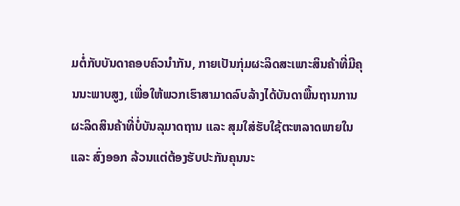ມຕໍ່ກັບບັນດາຄອບຄົວນຳກັນ, ກາຍເປັນກຸ່ມຜະລິດສະເພາະສິນຄ້າທີ່ມີຄຸນນະພາບສູງ, ເພື່ອໃຫ້ພວກເຮົາສາມາດລົບລ້າງໄດ້ບັນດາພື້ນຖານການຜະລິດສິນຄ້າທີ່ບໍ່ບັນລຸມາດຖານ ແລະ ສຸມໃສ່ຮັບໃຊ້ຕະຫລາດພາຍໃນ ແລະ ສົ່ງອອກ ລ້ວນແຕ່ຕ້ອງຮັບປະກັນຄຸນນະ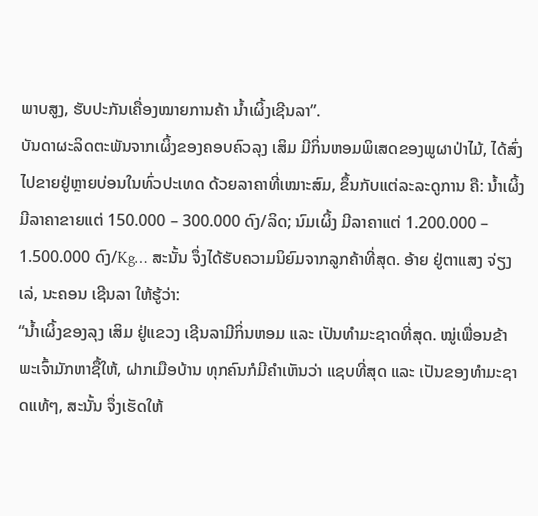ພາບສູງ, ຮັບປະກັນເຄື່ອງໝາຍການຄ້າ ນ້ຳເຜິ້ງເຊີນລາ”.
ບັນດາຜະລິດຕະພັນຈາກເຜິ້ງຂອງຄອບຄົວລຸງ ເສິມ ມີກິ່ນຫອມພິເສດຂອງພູຜາປ່າໄມ້, ໄດ້ສົ່ງໄປຂາຍຢູ່ຫຼາຍບ່ອນໃນທົ່ວປະເທດ ດ້ວຍລາຄາທີ່ເໝາະສົມ, ຂຶ້ນກັບແຕ່ລະລະດູການ ຄື: ນ້ຳເຜິ້ງ ມີລາຄາຂາຍແຕ່ 150.000 – 300.000 ດົງ/ລິດ; ນົມເຜິ້ງ ມີລາຄາແຕ່ 1.200.000 – 1.500.000 ດົງ/Kg… ສະນັ້ນ ຈຶ່ງໄດ້ຮັບຄວາມນິຍົມຈາກລູກຄ້າທີ່ສຸດ. ອ້າຍ ຢູ່ຕາແສງ ຈ່ຽງເລ່, ນະຄອນ ເຊີນລາ ໃຫ້ຮູ້ວ່າ:
“ນ້ຳເຜິ້ງຂອງລຸງ ເສິມ ຢູ່ແຂວງ ເຊີນລາມີກິ່ນຫອມ ແລະ ເປັນທຳມະຊາດທີ່ສຸດ. ໝູ່ເພື່ອນຂ້າພະເຈົ້າມັກຫາຊື້ໃຫ້, ຝາກເມືອບ້ານ ທຸກຄົນກໍມີຄຳເຫັນວ່າ ແຊບທີ່ສຸດ ແລະ ເປັນຂອງທຳມະຊາດແທ້ໆ, ສະນັ້ນ ຈຶ່ງເຮັດໃຫ້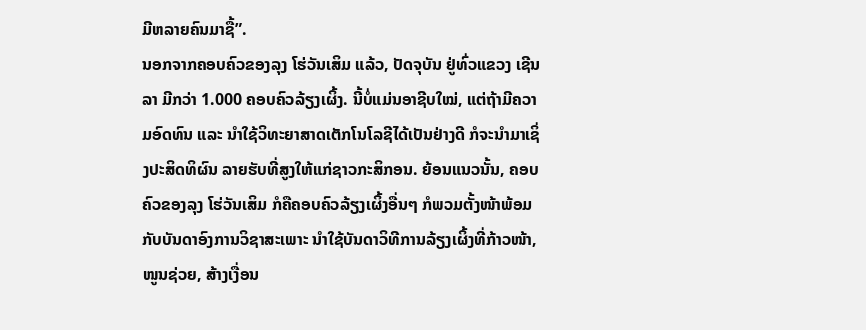ມີຫລາຍຄົນມາຊື້”.
ນອກຈາກຄອບຄົວຂອງລຸງ ໂຮ່ວັນເສິມ ແລ້ວ, ປັດຈຸບັນ ຢູ່ທົ່ວແຂວງ ເຊີນລາ ມີກວ່າ 1.000 ຄອບຄົວລ້ຽງເຜິ້ງ. ນີ້ບໍ່ແມ່ນອາຊີບໃໝ່, ແຕ່ຖ້າມີຄວາມອົດທົນ ແລະ ນຳໃຊ້ວິທະຍາສາດເຕັກໂນໂລຊີໄດ້ເປັນຢ່າງດີ ກໍຈະນຳມາເຊິ່ງປະສິດທິຜົນ ລາຍຮັບທີ່ສູງໃຫ້ແກ່ຊາວກະສິກອນ. ຍ້ອນແນວນັ້ນ, ຄອບຄົວຂອງລຸງ ໂຮ່ວັນເສິມ ກໍຄືຄອບຄົວລ້ຽງເຜິ້ງອື່ນໆ ກໍພວມຕັ້ງໜ້າພ້ອມກັບບັນດາອົງການວິຊາສະເພາະ ນຳໃຊ້ບັນດາວິທີການລ້ຽງເຜິ້ງທີ່ກ້າວໜ້າ, ໜູນຊ່ວຍ, ສ້າງເງື່ອນ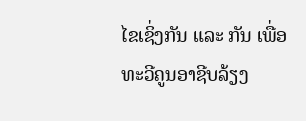ໄຂເຊິ່ງກັນ ແລະ ກັນ ເພື່ອທະວີຄູນອາຊີບລ້ຽງ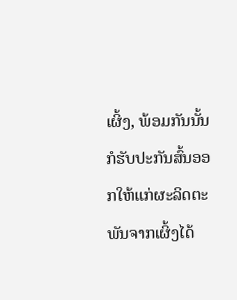ເຜິ້ງ, ພ້ອມກັນນັ້ນ ກໍຮັບປະກັນສົ້ນອອກໃຫ້ແກ່ຜະລິດຕະພັນຈາກເຜິ້ງໄດ້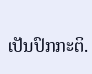ເປັນປົກກະຕິ.